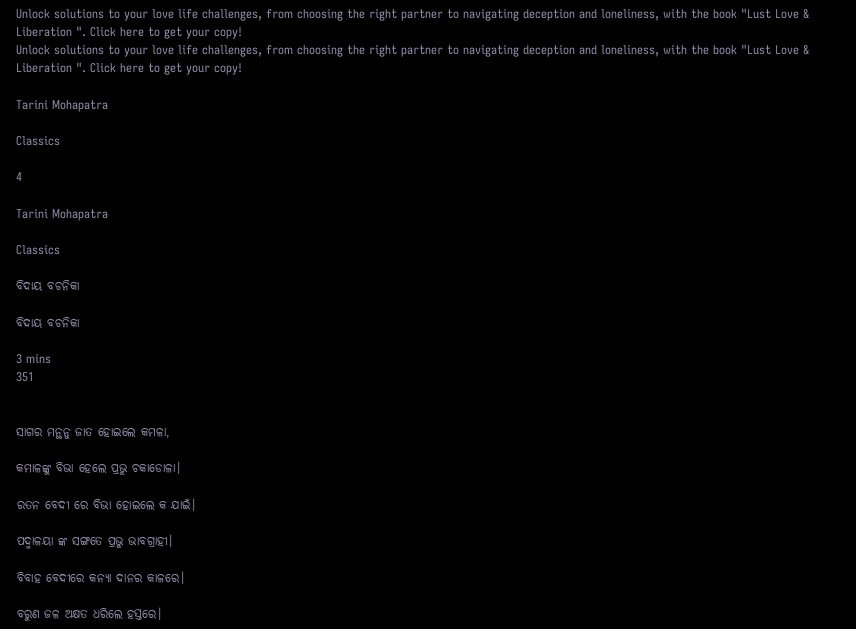Unlock solutions to your love life challenges, from choosing the right partner to navigating deception and loneliness, with the book "Lust Love & Liberation ". Click here to get your copy!
Unlock solutions to your love life challenges, from choosing the right partner to navigating deception and loneliness, with the book "Lust Love & Liberation ". Click here to get your copy!

Tarini Mohapatra

Classics

4

Tarini Mohapatra

Classics

ବିଦାୟ ବଚନିକା

ବିଦାୟ ବଚନିକା

3 mins
351


ସାଗର ମନ୍ଥନୁ ଜାତ ହୋଇଲେ କମଳା,

କମାଳଙ୍କୁ ବିଭା ହେଲେ ପ୍ରଭୁ ଚକାଡୋଳା।

ରତନ ବେଦୀ ରେ ବିଭା ହୋଇଲେ କ ଯାଇଁ।

ପଦ୍ମାଳୟା ଙ୍କ ସଙ୍ଗତେ ପ୍ରଭୁ ଭାବଗ୍ରାହୀ।

ବିବାହ ବେଦୀରେ କନ୍ୟା ଦାନର କାଳରେ।

ବରୁଣ ଜଳ ଅକ୍ଷତ ଧରିଲେ ହସ୍ତରେ।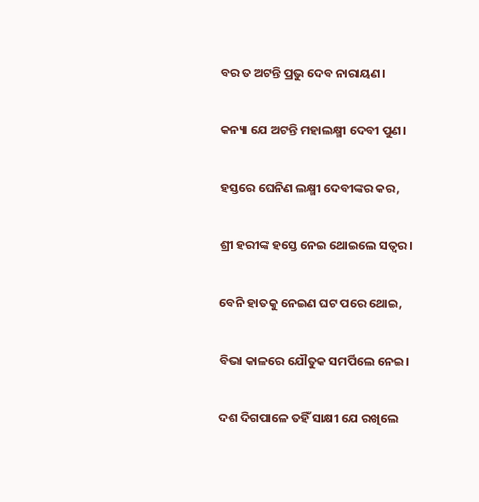ବର ତ ଅଟନ୍ତି ପ୍ରଭୁ ଦେବ ନାରାୟଣ।

କନ୍ୟା ଯେ ଅଟନ୍ତି ମହାଲକ୍ଷ୍ମୀ ଦେବୀ ପୁଣ।

ହସ୍ତରେ ଘେନିଣ ଲକ୍ଷ୍ମୀ ଦେବୀଙ୍କର କର,

ଶ୍ରୀ ହରୀଙ୍କ ହସ୍ତେ ନେଇ ଥୋଇଲେ ସତ୍ୱର।

ବେନି ହାତକୁ ନେଇଣ ଘଟ ପରେ ଥୋଇ,

ବିଭା କାଳରେ ଯୌତୁକ ସମର୍ପିଲେ ନେଇ।

ଦଶ ଦିଗପାଳେ ତହିଁ ସାକ୍ଷୀ ଯେ ରଖିଲେ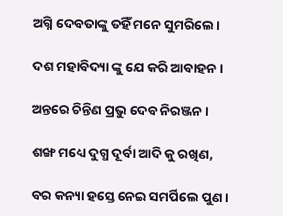ଅଗ୍ନି ଦେବତାଙ୍କୁ ତହିଁ ମନେ ସୁମରିଲେ।

ଦଶ ମହାବିଦ୍ୟା ଙ୍କୁ ଯେ କରି ଆବାହନ।

ଅନ୍ତରେ ଚିନ୍ତିଣ ପ୍ରଭୁ ଦେବ ନିରଞ୍ଜନ।

ଶଙ୍ଖ ମଧ୍ୟେ ଦୁଗ୍ଧ ଦୂର୍ବା ଆଦି କୁ ରଖିଣ,

ବର କନ୍ୟା ହସ୍ତେ ନେଇ ସମର୍ପିଲେ ପୁଣ।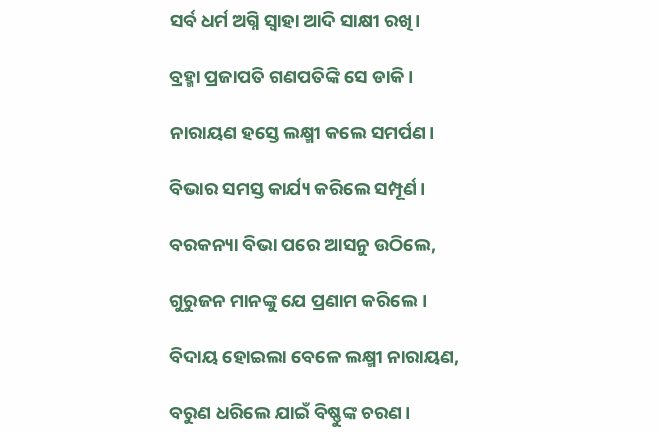ସର୍ବ ଧର୍ମ ଅଗ୍ନି ସ୍ୱାହା ଆଦି ସାକ୍ଷୀ ରଖି।

ବ୍ରହ୍ମା ପ୍ରଜାପତି ଗଣପତିଙ୍କି ସେ ଡାକି।

ନାରାୟଣ ହସ୍ତେ ଲକ୍ଷ୍ମୀ କଲେ ସମର୍ପଣ।

ବିଭାର ସମସ୍ତ କାର୍ଯ୍ୟ କରିଲେ ସମ୍ପୂର୍ଣ।

ବରକନ୍ୟା ବିଭା ପରେ ଆସନୁ ଉଠିଲେ,

ଗୁରୁଜନ ମାନଙ୍କୁ ଯେ ପ୍ରଣାମ କରିଲେ।

ବିଦାୟ ହୋଇଲା ବେଳେ ଲକ୍ଷ୍ମୀ ନାରାୟଣ,

ବରୁଣ ଧରିଲେ ଯାଇଁ ବିଷ୍ଣୁଙ୍କ ଚରଣ।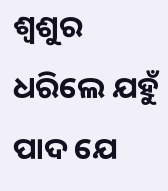ଶ୍ଵଶୁର ଧରିଲେ ଯହୁଁ ପାଦ ଯେ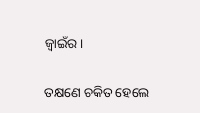ଜ୍ୱାଇଁର।

ତକ୍ଷଣେ ଚକିତ ହେଲେ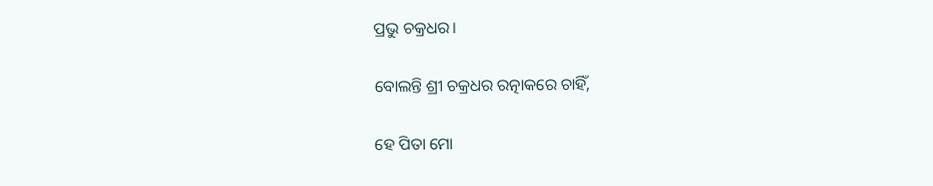ପ୍ରଭୁ ଚକ୍ରଧର।

ବୋଲନ୍ତି ଶ୍ରୀ ଚକ୍ରଧର ରତ୍ନାକରେ ଚାହିଁ,

ହେ ପିତା ମୋ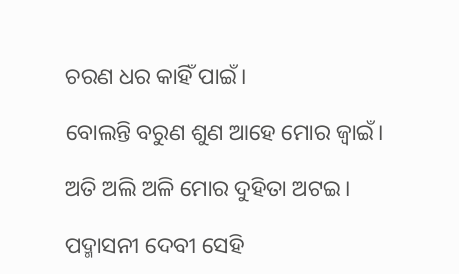ଚରଣ ଧର କାହିଁ ପାଇଁ।

ବୋଲନ୍ତି ବରୁଣ ଶୁଣ ଆହେ ମୋର ଜ୍ବାଇଁ।

ଅତି ଅଲି ଅଳି ମୋର ଦୁହିତା ଅଟଇ।

ପଦ୍ମାସନୀ ଦେବୀ ସେହି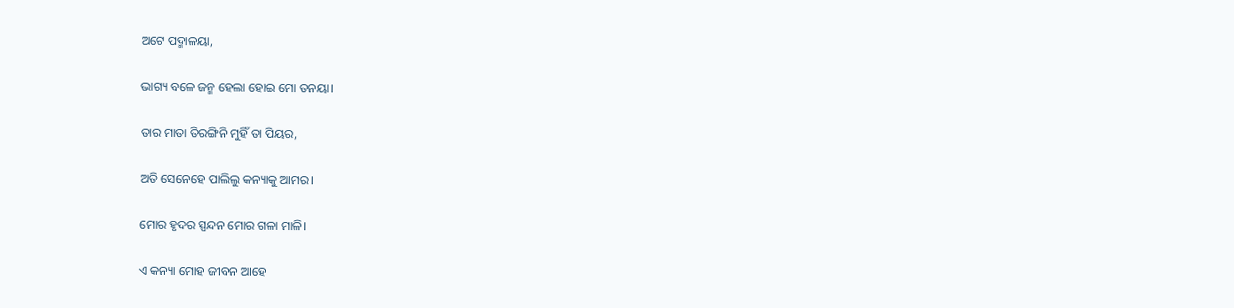ଅଟେ ପଦ୍ମାଳୟା,

ଭାଗ୍ୟ ବଳେ ଜନ୍ମ ହେଲା ହୋଇ ମୋ ତନୟା।

ତାର ମାତା ତିରଙ୍ଗିନି ମୁହିଁ ତା ପିୟର,

ଅତି ସେନେହେ ପାଲିଲୁ କନ୍ୟାକୁ ଆମର।

ମୋର ହୃଦର ସ୍ପନ୍ଦନ ମୋର ଗଳା ମାଳି।

ଏ କନ୍ୟା ମୋହ ଜୀବନ ଆହେ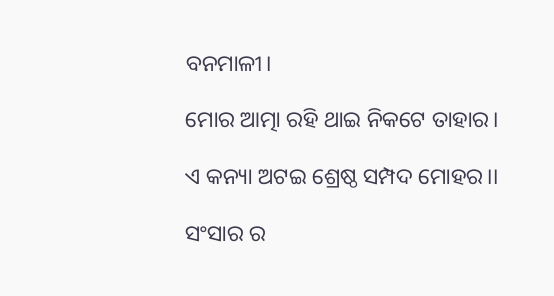ବନମାଳୀ।

ମୋର ଆତ୍ମା ରହି ଥାଇ ନିକଟେ ତାହାର।

ଏ କନ୍ୟା ଅଟଇ ଶ୍ରେଷ୍ଠ ସମ୍ପଦ ମୋହର।।

ସଂସାର ର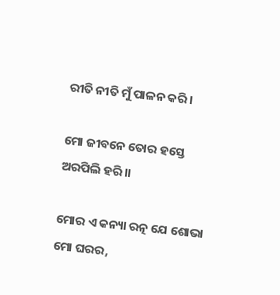ରୀତି ନୀତି ମୁଁ ପାଳନ କରି।

ମୋ ଜୀବନେ ତୋର ହସ୍ତେ ଅରପିଲି ହରି।।

ମୋର ଏ କନ୍ୟା ରତ୍ନ ଯେ ଶୋଭା ମୋ ଘରର,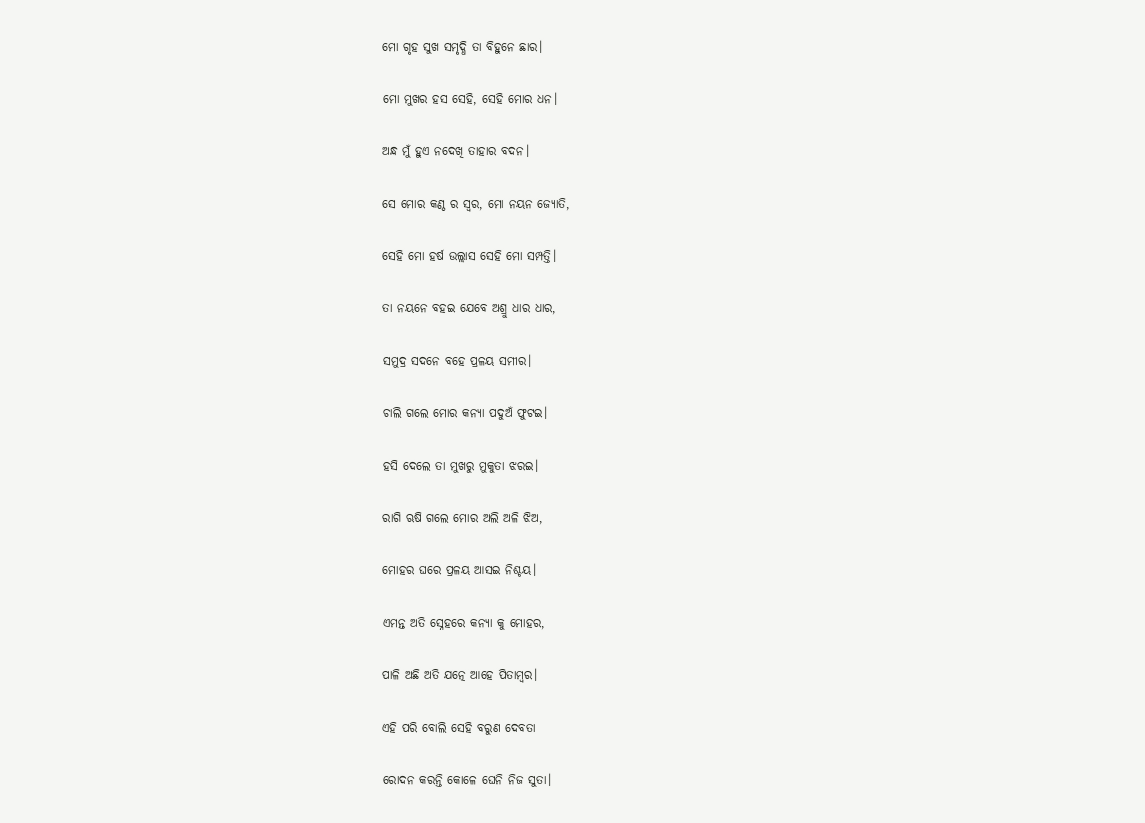ମୋ ଗୃହ ସୁଖ ସମୃଦ୍ଧି ତା ବିହୁନେ ଛାର।

ମୋ ମୁଖର ହସ ସେହି, ସେହି ମୋର ଧନ।

ଅନ୍ଧ ମୁଁ ହୁଏ ନଦେଖି ତାହାର ବଦନ।

ସେ ମୋର କଣ୍ଠ ର ସ୍ୱର, ମୋ ନୟନ ଜ୍ୟୋତି,

ସେହି ମୋ ହର୍ଷ ଉଲ୍ଲାସ ସେହି ମୋ ସମ୍ପତ୍ତି।

ତା ନୟନେ ବହଇ ଯେବେ ଅଶ୍ରୁ ଧାର ଧାର,

ସମୁଦ୍ର ସଦନେ ବହେ ପ୍ରଳୟ ସମୀର।

ଚାଲି ଗଲେ ମୋର କନ୍ୟା ପଦୁଅଁ ଫୁଟଇ।

ହସି ଦେଲେ ତା ମୁଖରୁ ମୁକୁତା ଝରଇ।

ରାଗି ଋଷି ଗଲେ ମୋର ଅଲି ଅଳି ଝିଅ,

ମୋହର ଘରେ ପ୍ରଳୟ ଆସଇ ନିଶ୍ଚୟ।

ଏମନ୍ତ ଅତି ସ୍ନେହରେ କନ୍ୟା କୁ ମୋହର,

ପାଳି ଅଛି ଅତି ଯତ୍ନେ ଆହେ ପିତାମ୍ବର।

ଏହି ପରି ବୋଲି ସେହି ବରୁଣ ଦେବତା

ରୋଦନ କରନ୍ତି କୋଳେ ଘେନି ନିଜ ସୁତା।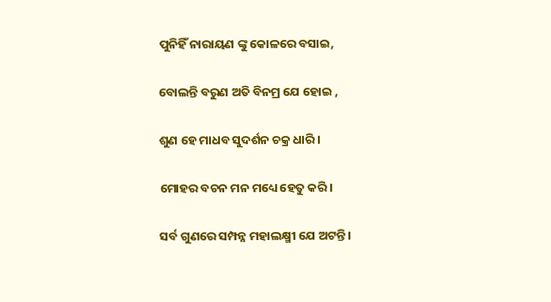ପୁନିହିଁ ନାରାୟଣ ଙ୍କୁ କୋଳରେ ବସାଇ,

ବୋଲନ୍ତି ବରୁଣ ଅତି ବିନମ୍ର ଯେ ହୋଇ ,

ଶୁଣ ହେ ମାଧବ ସୁଦର୍ଶନ ଚକ୍ର ଧାରି।

ମୋହର ବଚନ ମନ ମଧ୍ୟେ ହେତୁ କରି।

ସର୍ବ ଗୁଣରେ ସମ୍ପନ୍ନ ମହାଲକ୍ଷ୍ମୀ ଯେ ଅଟନ୍ତି।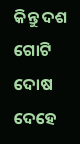କିନ୍ତୁ ଦଶ ଗୋଟି ଦୋଷ ଦେହେ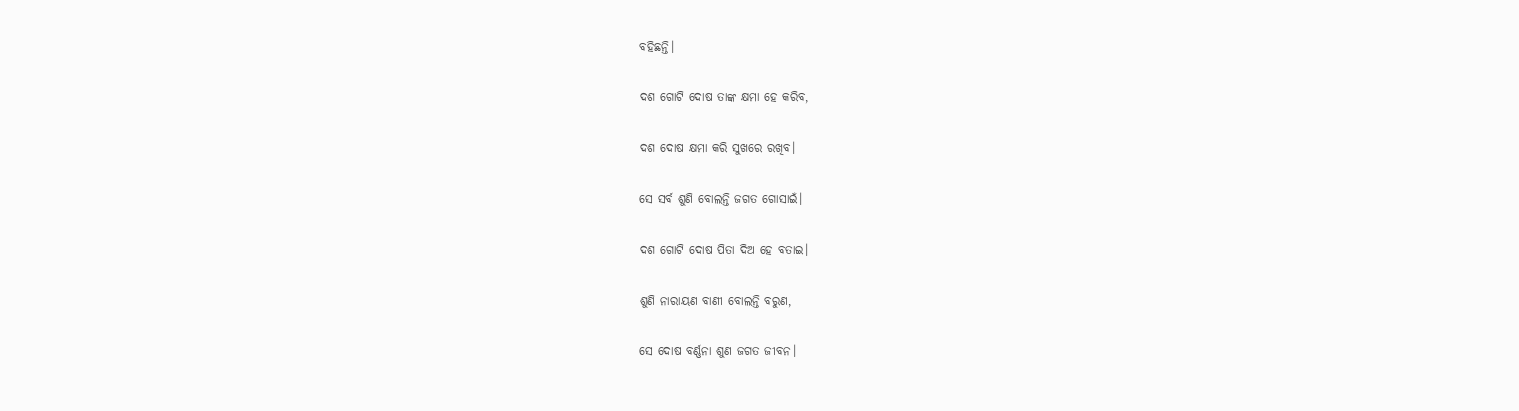ବହିଛନ୍ତି।

ଦଶ ଗୋଟି ଦୋଷ ତାଙ୍କ କ୍ଷମା ହେ କରିବ,

ଦଶ ଦୋଷ କ୍ଷମା କରି ସୁଖରେ ରଖିବ।

ସେ ସର୍ବ ଶୁଣି ବୋଲନ୍ତି ଜଗତ ଗୋସାଇଁ।

ଦଶ ଗୋଟି ଦୋଷ ପିତା ଦିଅ ହେ ବତାଇ।

ଶୁଣି ନାରାୟଣ ବାଣୀ ବୋଲନ୍ତି ବରୁଣ,

ସେ ଦୋଷ ବର୍ଣ୍ଣନା ଶୁଣ ଜଗତ ଜୀବନ।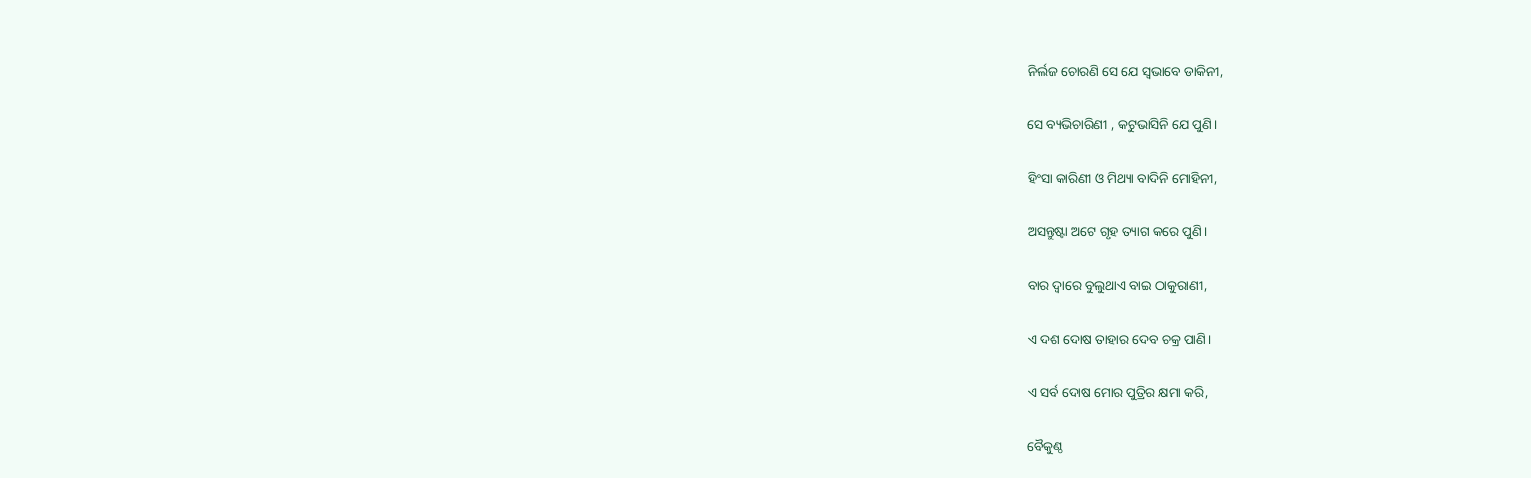ନିର୍ଲଜ ଚୋରଣି ସେ ଯେ ସ୍ୱଭାବେ ଡାକିନୀ,

ସେ ବ୍ୟଭିଚାରିଣୀ , କଟୁଭାସିନି ଯେ ପୁଣି।

ହିଂସା କାରିଣୀ ଓ ମିଥ୍ୟା ବାଦିନି ମୋହିନୀ,

ଅସନ୍ତୁଷ୍ଟା ଅଟେ ଗୃହ ତ୍ୟାଗ କରେ ପୁଣି।

ବାର ଦ୍ୱାରେ ବୁଲୁଥାଏ ବାଇ ଠାକୁରାଣୀ,

ଏ ଦଶ ଦୋଷ ତାହାର ଦେବ ଚକ୍ର ପାଣି।

ଏ ସର୍ବ ଦୋଷ ମୋର ପୁତ୍ରିର କ୍ଷମା କରି,

ବୈକୁଣ୍ଠ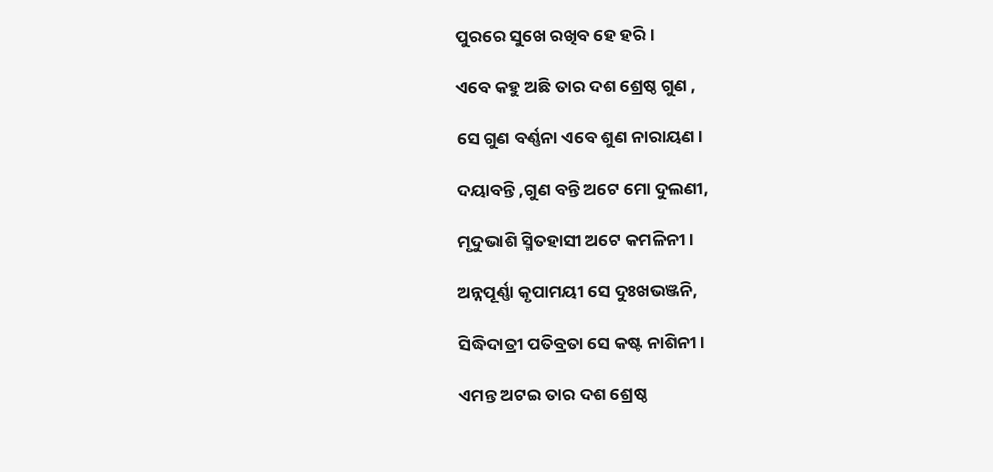ପୁରରେ ସୁଖେ ରଖିବ ହେ ହରି।

ଏବେ କହୁ ଅଛି ତାର ଦଶ ଶ୍ରେଷ୍ଠ ଗୁଣ ,

ସେ ଗୁଣ ବର୍ଣ୍ଣନା ଏବେ ଶୁଣ ନାରାୟଣ।

ଦୟାବନ୍ତି ,ଗୁଣ ବନ୍ତି ଅଟେ ମୋ ଦୁଲଣୀ,

ମୃଦୁଭାଶି ସ୍ମିତହାସୀ ଅଟେ କମଳିନୀ।

ଅନ୍ନପୂର୍ଣ୍ଣା କୃପାମୟୀ ସେ ଦୁଃଖଭଞ୍ଜନି,

ସିଦ୍ଧିଦାତ୍ରୀ ପତିବ୍ରତା ସେ କଷ୍ଟ ନାଶିନୀ।

ଏମନ୍ତ ଅଟଇ ତାର ଦଶ ଶ୍ରେଷ୍ଠ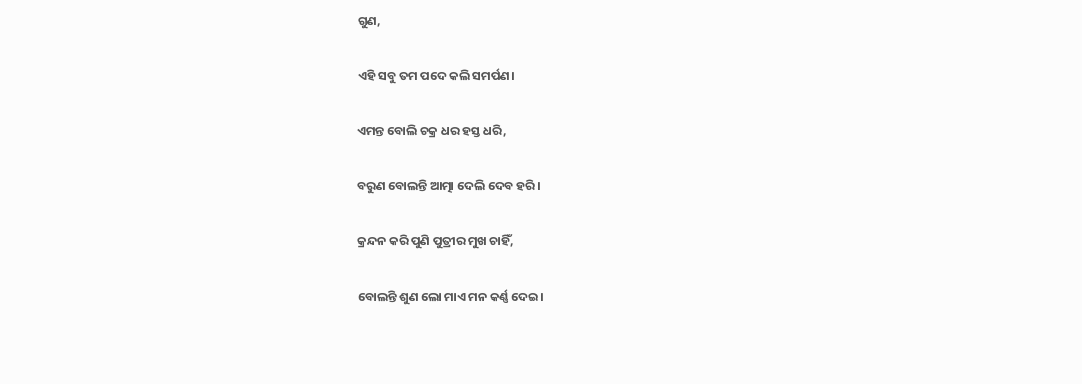ଗୁଣ,

ଏହି ସବୁ ତମ ପଦେ କଲି ସମର୍ପଣ।

ଏମନ୍ତ ବୋଲି ଚକ୍ର ଧର ହସ୍ତ ଧରି,

ବରୁଣ ବୋଲନ୍ତି ଆତ୍ମା ଦେଲି ଦେବ ହରି।

କ୍ରନ୍ଦନ କରି ପୁଣି ପୁତ୍ରୀର ମୁଖ ଚାହିଁ,

ବୋଲନ୍ତି ଶୁଣ ଲୋ ମାଏ ମନ କର୍ଣ୍ଣ ଦେଇ।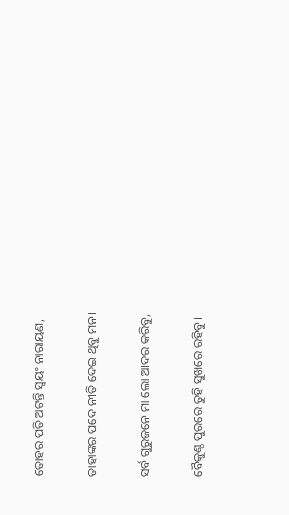ତୋହର ପତି ଅଟନ୍ତି ସ୍ଵୟଂ ନାରାୟଣ,

ତାହାଙ୍କର ପଦେ ନୀତି ଦେଇ ଥିବୁ ମନ।

ସର୍ବ ଗୁରୁଜନେ ମା ଲୋ ଆଦର କରିବୁ,

ବୈକୁଣ୍ଠ ପୁରରେ ତୁହି ସୁଖରେ ରହିବୁ।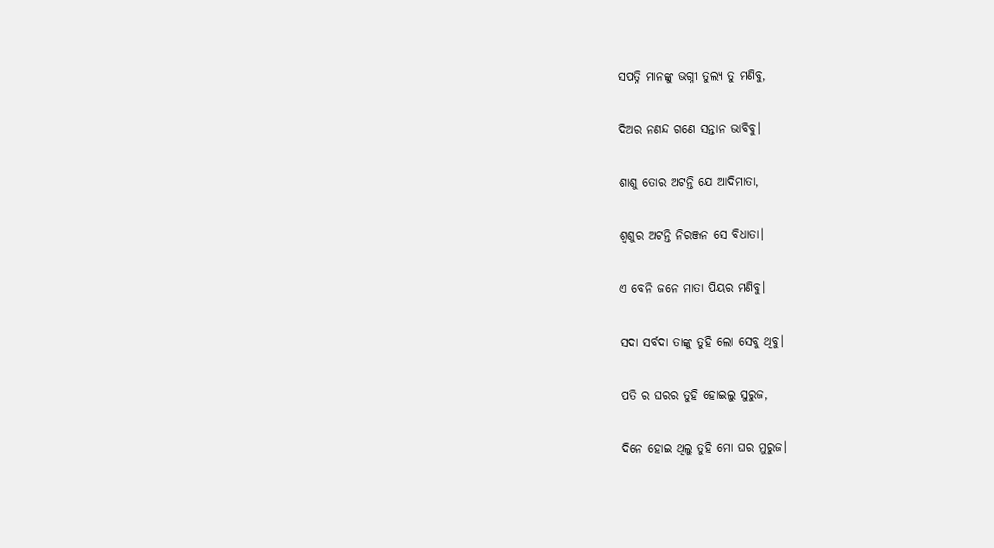ସପତ୍ନି ମାନଙ୍କୁ ଭଗ୍ନୀ ତୁଲ୍ୟ ତୁ ମଣିବୁ,

ଦିଅର ନଣନ୍ଦ ଗଣେ ସନ୍ତାନ ଭାବିବୁ।

ଶାଶୁ ତୋର ଅଟନ୍ତି ଯେ ଆଦିମାତା,

ଶ୍ଵଶୁର ଅଟନ୍ତି ନିରଞ୍ଜନ ସେ ବିଧାତା।

ଏ ବେନି ଜନେ ମାତା ପିୟର ମଣିବୁ।

ସଦା ସର୍ବଦା ତାଙ୍କୁ ତୁହି ଲୋ ସେବୁ ଥିବୁ।

ପତି ର ଘରର ତୁହି ହୋଇଲୁ ସୁରୁଜ,

ଦିନେ ହୋଇ ଥିଲୁ ତୁହି ମୋ ଘର ମୁରୁଜ।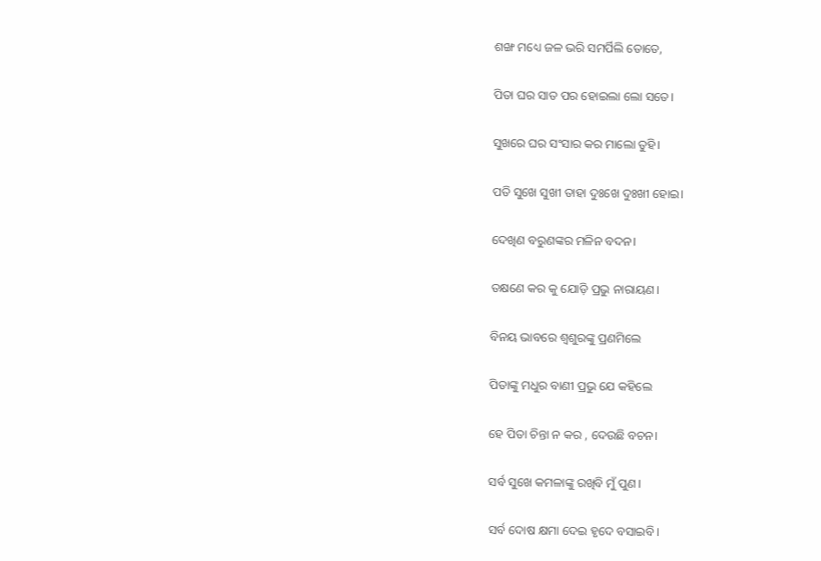ଶଙ୍ଖ ମଧ୍ୟେ ଜଳ ଭରି ସମର୍ପିଲି ତୋତେ,

ପିତା ଘର ସାତ ପର ହୋଇଲା ଲୋ ସତେ।

ସୁଖରେ ଘର ସଂସାର କର ମାଲୋ ତୁହି।

ପତି ସୁଖେ ସୁଖୀ ତାହା ଦୁଃଖେ ଦୁଃଖୀ ହୋଇ।

ଦେଖିଣ ବରୁଣଙ୍କର ମଳିନ ବଦନ।

ତକ୍ଷଣେ କର କୁ ଯୋଡ଼ି ପ୍ରଭୁ ନାରାୟଣ।

ବିନୟ ଭାବରେ ଶ୍ଵଶୁରଙ୍କୁ ପ୍ରଣମିଲେ

ପିତାଙ୍କୁ ମଧୁର ବାଣୀ ପ୍ରଭୁ ଯେ କହିଲେ

ହେ ପିତା ଚିନ୍ତା ନ କର , ଦେଉଛି ବଚନ।

ସର୍ବ ସୁଖେ କମଳାଙ୍କୁ ରଖିବି ମୁଁ ପୁଣ।

ସର୍ବ ଦୋଷ କ୍ଷମା ଦେଇ ହୃଦେ ବସାଇବି।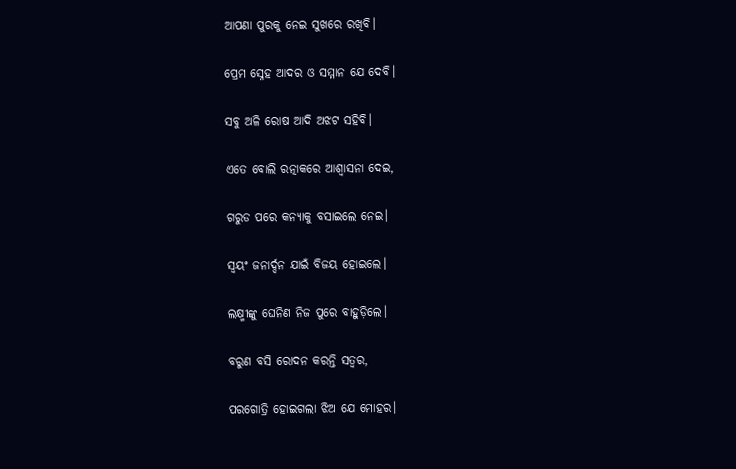ଆପଣା ପୁରକୁ ନେଇ ସୁଖରେ ରଖିବି।

ପ୍ରେମ ସ୍ନେହ ଆଦର ଓ ସମ୍ମାନ ଯେ ଦେବି।

ସବୁ ଅଳି ରୋଷ ଆଦି ଅଝଟ ସହିବି।

ଏତେ ବୋଲି ରତ୍ନାକରେ ଆଶ୍ୱାସନା ଦେଇ,

ଗରୁଡ ପରେ କନ୍ୟାକୁ ବସାଇଲେ ନେଇ।

ସ୍ଵୟଂ ଜନାର୍ଦ୍ଦନ ଯାଇଁ ବିଜୟ ହୋଇଲେ।

ଲକ୍ଷ୍ମୀଙ୍କୁ ଘେନିଣ ନିଜ ପୁରେ ବାହୁଡ଼ିଲେ।

ବରୁଣ ବସି ରୋଦନ କରନ୍ତି ସତ୍ୱର,

ପରଗୋତ୍ରି ହୋଇଗଲା ଝିଅ ଯେ ମୋହର।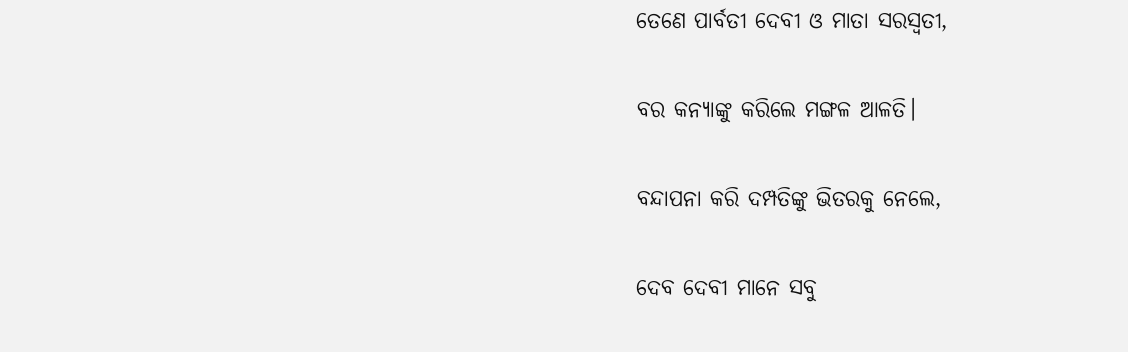ତେଣେ ପାର୍ବତୀ ଦେବୀ ଓ ମାତା ସରସ୍ଵତୀ,

ବର କନ୍ୟାଙ୍କୁ କରିଲେ ମଙ୍ଗଳ ଆଳତି।

ବନ୍ଦାପନା କରି ଦମ୍ପତିଙ୍କୁ ଭିତରକୁ ନେଲେ,

ଦେବ ଦେବୀ ମାନେ ସବୁ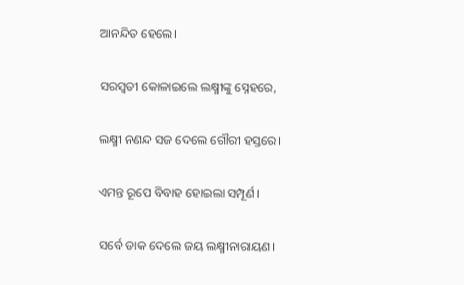ଆନନ୍ଦିତ ହେଲେ।

ସରସ୍ଵତୀ କୋଳାଇଲେ ଲକ୍ଷ୍ମୀଙ୍କୁ ସ୍ନେହରେ,

ଲକ୍ଷ୍ମୀ ନଣନ୍ଦ ସଜ ଦେଲେ ଗୌରୀ ହସ୍ତରେ।

ଏମନ୍ତ ରୂପେ ବିବାହ ହୋଇଲା ସମ୍ପୂର୍ଣ।

ସର୍ବେ ଡାକ ଦେଲେ ଜୟ ଲକ୍ଷ୍ମୀନାରାୟଣ।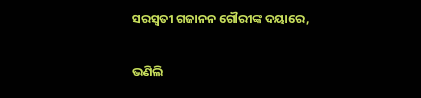ସରସ୍ଵତୀ ଗଜାନନ ଗୌରୀଙ୍କ ଦୟାରେ,

ଭଣିଲି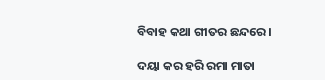ବିବାହ କଥା ଗୀତର ଛନ୍ଦରେ।

ଦୟା କର ହରି ରମା ମାତା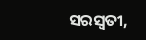ସରସ୍ଵତୀ,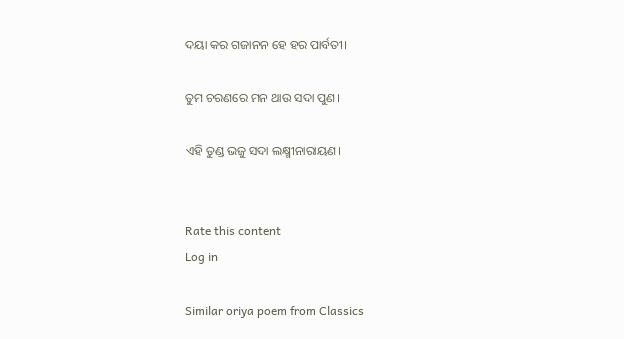ଦୟା କର ଗଜାନନ ହେ ହର ପାର୍ବତୀ।

ତୁମ ଚରଣରେ ମନ ଥାଉ ସଦା ପୁଣ।

ଏହି ତୁଣ୍ଡ ଭଜୁ ସଦା ଲକ୍ଷ୍ମୀନାରାୟଣ।


Rate this content
Log in

Similar oriya poem from Classics